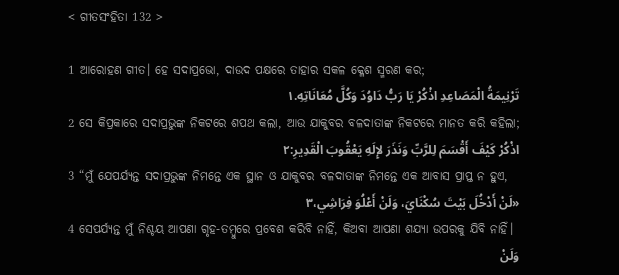< ଗୀତସଂହିତା 132 >

1 ଆରୋହଣ ଗୀତ। ହେ ସଦାପ୍ରଭୋ, ଦାଉଦ ପକ୍ଷରେ ତାହାର ସକଳ କ୍ଳେଶ ସ୍ମରଣ କର;
تَرْنِيمَةُ الْمَصَاعِدِ اذْكُرْ يَا رَبُّ دَاوُدَ وَكُلَّ مُعَانَاتِهِ.١
2 ସେ କିପ୍ରକାରେ ସଦାପ୍ରଭୁଙ୍କ ନିକଟରେ ଶପଥ କଲା, ଆଉ ଯାକୁବର ବଳଦାତାଙ୍କ ନିକଟରେ ମାନତ କରି କହିଲା;
اذْكُرْ كَيْفَ أَقْسَمَ لِلرَّبِّ وَنَذَرَ لإِلَهِ يَعْقُوبَ الْقَدِيرِ:٢
3 “ମୁଁ ଯେପର୍ଯ୍ୟନ୍ତ ସଦାପ୍ରଭୁଙ୍କ ନିମନ୍ତେ ଏକ ସ୍ଥାନ ଓ ଯାକୁବର ବଳଦାତାଙ୍କ ନିମନ୍ତେ ଏକ ଆବାସ ପ୍ରାପ୍ତ ନ ହୁଏ,
«لَنْ أَدْخُلَ بَيْتَ سُكْنَايَ، وَلَنْ أَعْلُوَ فِرَاشِي،٣
4 ସେପର୍ଯ୍ୟନ୍ତ ମୁଁ ନିଶ୍ଚୟ ଆପଣା ଗୃହ-ତମ୍ବୁରେ ପ୍ରବେଶ କରିବି ନାହିଁ, କିଅବା ଆପଣା ଶଯ୍ୟା ଉପରକୁ ଯିବି ନାହିଁ।
وَلَنْ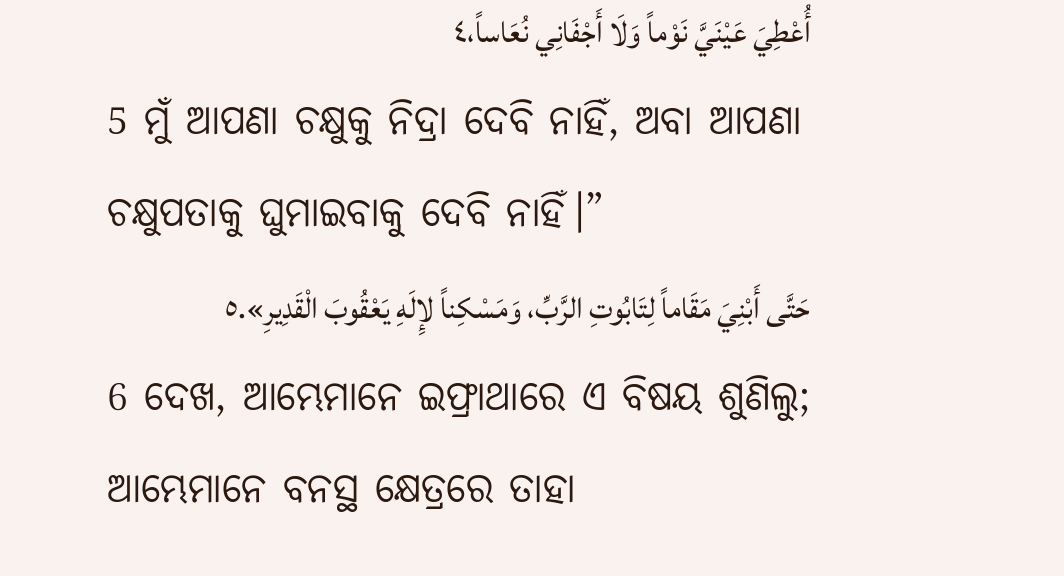أُعْطِيَ عَيْنَيَّ نَوْماً وَلَا أَجْفَانِي نُعَاساً،٤
5 ମୁଁ ଆପଣା ଚକ୍ଷୁକୁ ନିଦ୍ରା ଦେବି ନାହିଁ, ଅବା ଆପଣା ଚକ୍ଷୁପତାକୁ ଘୁମାଇବାକୁ ଦେବି ନାହିଁ।”
حَتَّى أَبْنِيَ مَقَاماً لِتَابُوتِ الرَّبِّ، وَمَسْكِناً لإِلَهِ يَعْقُوبَ الْقَدِيرِ».٥
6 ଦେଖ, ଆମ୍ଭେମାନେ ଇଫ୍ରାଥାରେ ଏ ବିଷୟ ଶୁଣିଲୁ; ଆମ୍ଭେମାନେ ବନସ୍ଥ କ୍ଷେତ୍ରରେ ତାହା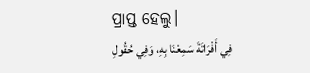ପ୍ରାପ୍ତ ହେଲୁ।
فِي أَفْرَاتَةَ سَمِعْنَا بِهِ، وَفِي حُقُولِ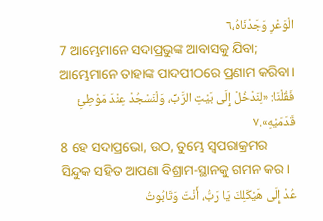الْوَعْرِ وَجَدْنَاهُ،٦
7 ଆମ୍ଭେମାନେ ସଦାପ୍ରଭୁଙ୍କ ଆବାସକୁ ଯିବା; ଆମ୍ଭେମାନେ ତାହାଙ୍କ ପାଦପୀଠରେ ପ୍ରଣାମ କରିବା।
فَقُلْنَا: «لِنَدْخُلْ إِلَى بَيْتِ الرَّبِّ، وَلْنَسْجُدْ عِنْدَ مَوْطِئِ قَدَمَيْهِ».٧
8 ହେ ସଦାପ୍ରଭୋ, ଉଠ, ତୁମ୍ଭେ ସ୍ୱପରାକ୍ରମର ସିନ୍ଦୁକ ସହିତ ଆପଣା ବିଶ୍ରାମ-ସ୍ଥାନକୁ ଗମନ କର।
عُدْ إِلَى هَيْكَلِكَ يَا رَبُّ، أَنْتَ وَتَابُوتُ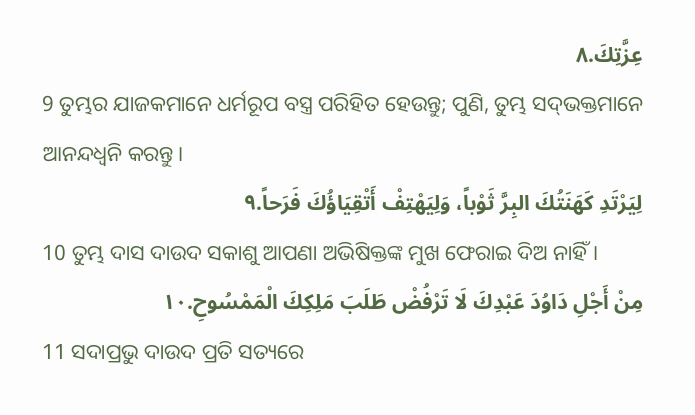عِزَّتِكَ.٨
9 ତୁମ୍ଭର ଯାଜକମାନେ ଧର୍ମରୂପ ବସ୍ତ୍ର ପରିହିତ ହେଉନ୍ତୁ; ପୁଣି, ତୁମ୍ଭ ସଦ୍‍ଭକ୍ତମାନେ ଆନନ୍ଦଧ୍ୱନି କରନ୍ତୁ।
لِيَرْتَدِ كَهَنَتُكَ البِرَّ ثَوْباً، وَلِيَهْتِفْ أَتْقِيَاؤُكَ فَرَحاً.٩
10 ତୁମ୍ଭ ଦାସ ଦାଉଦ ସକାଶୁ ଆପଣା ଅଭିଷିକ୍ତଙ୍କ ମୁଖ ଫେରାଇ ଦିଅ ନାହିଁ।
مِنْ أَجْلِ دَاوُدَ عَبْدِكَ لَا تَرْفُضْ طَلَبَ مَلِكِكَ الْمَمْسُوحِ.١٠
11 ସଦାପ୍ରଭୁ ଦାଉଦ ପ୍ରତି ସତ୍ୟରେ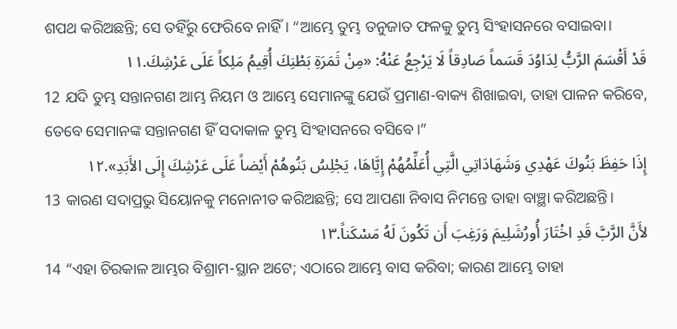ଶପଥ କରିଅଛନ୍ତି; ସେ ତହିଁରୁ ଫେରିବେ ନାହିଁ। “ଆମ୍ଭେ ତୁମ୍ଭ ତନୁଜାତ ଫଳକୁ ତୁମ୍ଭ ସିଂହାସନରେ ବସାଇବା।
قَدْ أَقْسَمَ الرَّبُّ لِدَاوُدَ قَسَماً صَادِقاً لَا يَرْجِعُ عَنْهُ: «مِنْ ثَمَرَةِ بَطْنِكَ أُقِيمُ مَلِكاً عَلَى عَرْشِكَ.١١
12 ଯଦି ତୁମ୍ଭ ସନ୍ତାନଗଣ ଆମ୍ଭ ନିୟମ ଓ ଆମ୍ଭେ ସେମାନଙ୍କୁ ଯେଉଁ ପ୍ରମାଣ-ବାକ୍ୟ ଶିଖାଇବା, ତାହା ପାଳନ କରିବେ, ତେବେ ସେମାନଙ୍କ ସନ୍ତାନଗଣ ହିଁ ସଦାକାଳ ତୁମ୍ଭ ସିଂହାସନରେ ବସିବେ।”
إِذَا حَفِظَ بَنُوكَ عَهْدِي وَشَهَادَاتِي الَّتِي أُعَلِّمُهُمْ إِيَّاهَا، يَجْلِسُ بَنُوهُمْ أَيْضاً عَلَى عَرْشِكَ إِلَى الأَبَدِ».١٢
13 କାରଣ ସଦାପ୍ରଭୁ ସିୟୋନକୁ ମନୋନୀତ କରିଅଛନ୍ତି; ସେ ଆପଣା ନିବାସ ନିମନ୍ତେ ତାହା ବାଞ୍ଛା କରିଅଛନ୍ତି।
لأَنَّ الرَّبَّ قَدِ اخْتَارَ أُورُشَلِيمَ وَرَغِبَ أَن تَكُونَ لَهُ مَسْكَناً.١٣
14 “ଏହା ଚିରକାଳ ଆମ୍ଭର ବିଶ୍ରାମ-ସ୍ଥାନ ଅଟେ; ଏଠାରେ ଆମ୍ଭେ ବାସ କରିବା; କାରଣ ଆମ୍ଭେ ତାହା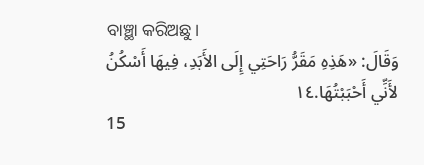ବାଞ୍ଛା କରିଅଛୁ।
وَقَالَ: «هَذِهِ مَقَرُّ رَاحَتِي إِلَى الأَبَدِ، فِيهَا أَسْكُنُ لأَنِّي أَحْبَبْتُهَا.١٤
15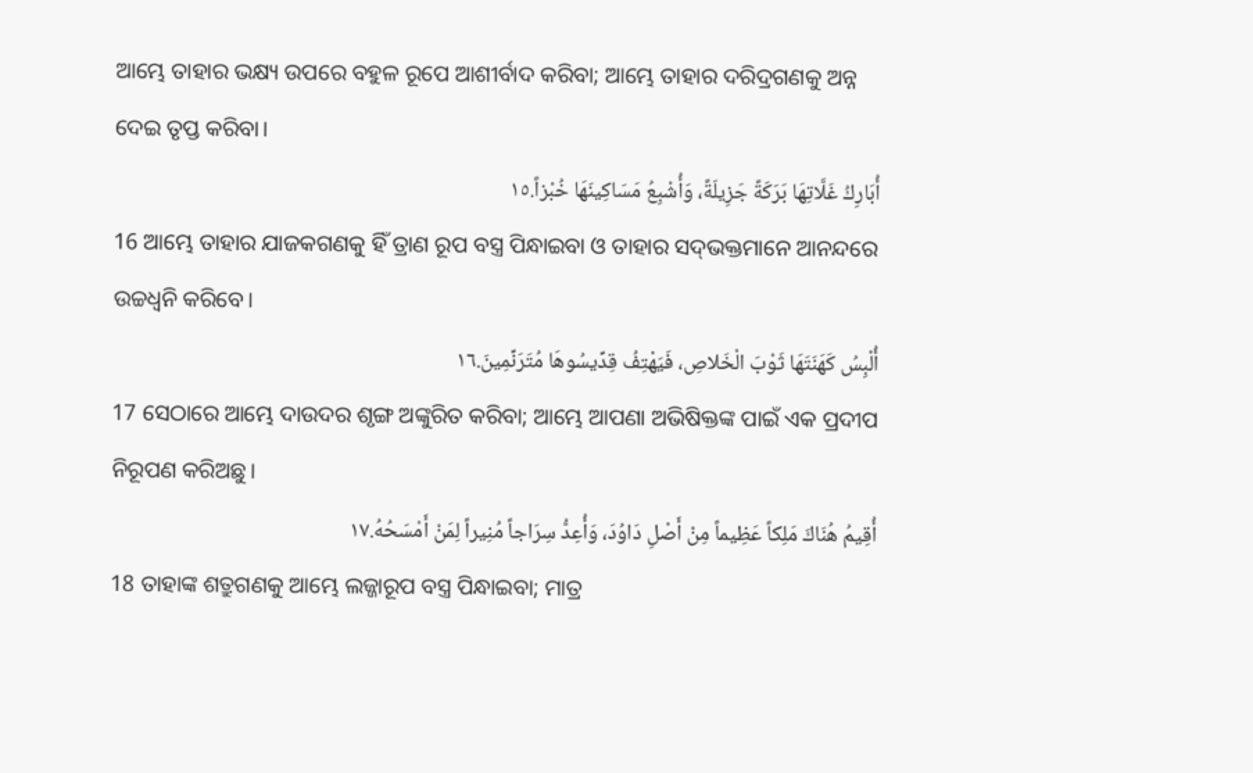ଆମ୍ଭେ ତାହାର ଭକ୍ଷ୍ୟ ଉପରେ ବହୁଳ ରୂପେ ଆଶୀର୍ବାଦ କରିବା; ଆମ୍ଭେ ତାହାର ଦରିଦ୍ରଗଣକୁ ଅନ୍ନ ଦେଇ ତୃପ୍ତ କରିବା।
أُبَارِكُ غَلَّاتِهَا بَرَكَةً جَزِيلَةً، وَأُشْبِعُ مَسَاكِينَهَا خُبْزاً.١٥
16 ଆମ୍ଭେ ତାହାର ଯାଜକଗଣକୁ ହିଁ ତ୍ରାଣ ରୂପ ବସ୍ତ୍ର ପିନ୍ଧାଇବା ଓ ତାହାର ସଦ୍‍ଭକ୍ତମାନେ ଆନନ୍ଦରେ ଉଚ୍ଚଧ୍ୱନି କରିବେ।
أُلْبِسُ كَهَنَتَهَا ثَوْبَ الْخَلاصِ، فَيَهْتِفُ قِدِّيسُوهَا مُتَرَنِّمِينَ.١٦
17 ସେଠାରେ ଆମ୍ଭେ ଦାଉଦର ଶୃଙ୍ଗ ଅଙ୍କୁରିତ କରିବା; ଆମ୍ଭେ ଆପଣା ଅଭିଷିକ୍ତଙ୍କ ପାଇଁ ଏକ ପ୍ରଦୀପ ନିରୂପଣ କରିଅଛୁ।
أُقِيمُ هُنَاكَ مَلِكاً عَظِيماً مِنْ أَصْلِ دَاوُدَ، وَأُعِدُّ سِرَاجاً مُنِيراً لِمَنْ أَمْسَحُهُ.١٧
18 ତାହାଙ୍କ ଶତ୍ରୁଗଣକୁ ଆମ୍ଭେ ଲଜ୍ଜାରୂପ ବସ୍ତ୍ର ପିନ୍ଧାଇବା; ମାତ୍ର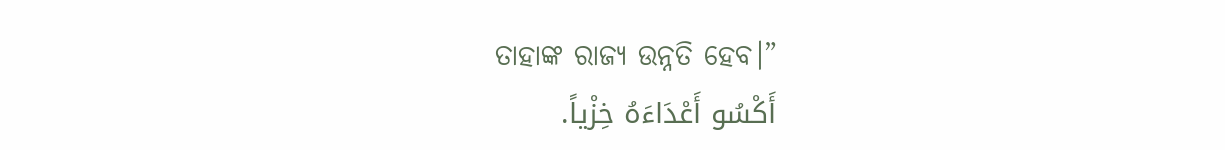ତାହାଙ୍କ ରାଜ୍ୟ ଉନ୍ନତି ହେବ।”
أَكْسُو أَعْدَاءَهُ خِزْياً.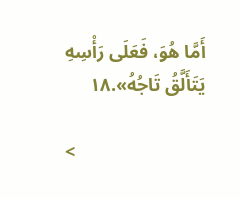أَمَّا هُوَ، فَعَلَى رَأْسِهِ يَتَأَلَّقُ تَاجُهُ».١٨

<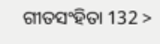ଗୀତସଂହିତା 132 >